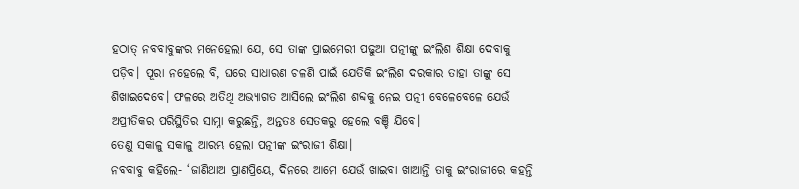ହଠାତ୍ ନବବାବୁଙ୍କର ମନେହେଲା ଯେ, ସେ ତାଙ୍କ ପ୍ରାଇମେରୀ ପଢୁଆ ପତ୍ନୀଙ୍କୁ ଇଂଲିଶ ଶିକ୍ଷା ଦେବାକୁ ପଡ଼ିବ। ପୂରା ନହେଲେ ବି, ଘରେ ସାଧାରଣ ଚଳଣି ପାଇଁ ଯେତିକି ଇଂଲିଶ ଦରକାର ତାହା ତାଙ୍କୁ ସେ ଶିଖାଇଦେବେ। ଫଳରେ ଅତିଥି ଅଭ୍ୟାଗତ ଆସିଲେ ଇଂଲିଶ ଶବ୍ଦକୁ ନେଇ ପତ୍ନୀ ବେଳେବେଳେ ଯେଉଁ ଅପ୍ରୀତିକର ପରିସ୍ଥିତିର ସାମ୍ନା କରୁଛନ୍ତି, ଅନ୍ତତଃ ସେତକରୁ ହେଲେ ବଞ୍ଚି ଯିବେ।
ତେଣୁ ସକାଳୁ ସକାଳୁ ଆରମ୍ଭ ହେଲା ପତ୍ନୀଙ୍କ ଇଂରାଜୀ ଶିକ୍ଷା।
ନବବାବୁ କହିଲେ- ‘ଜାଣିଥାଅ ପ୍ରାଣପ୍ରିୟେ, ଦିନରେ ଆମେ ଯେଉଁ ଖାଇବା ଖାଆନ୍ତି ତାକୁ ଇଂରାଜୀରେ କହନ୍ତି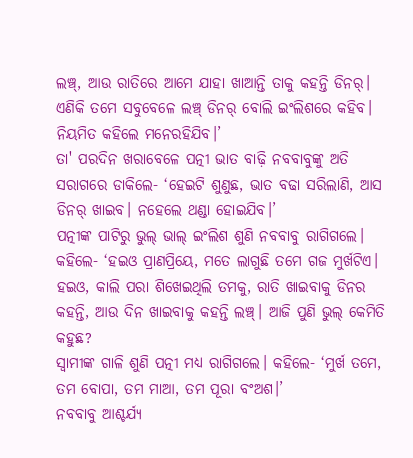ଲଞ୍ଚ୍, ଆଉ ରାତିରେ ଆମେ ଯାହା ଖାଆନ୍ତି ତାକୁ କହନ୍ତି ଡିନର୍। ଏଣିକି ତମେ ସବୁବେଳେ ଲଞ୍ଚ୍ ଡିନର୍ ବୋଲି ଇଂଲିଶରେ କହିବ। ନିୟମିତ କହିଲେ ମନେରହିଯିବ।’
ତା' ପରଦିନ ଖରାବେଳେ ପତ୍ନୀ ଭାତ ବାଢ଼ି ନବବାବୁଙ୍କୁ ଅତି ସରାଗରେ ଡାକିଲେ- ‘ହେଇଟି ଶୁଣୁଛ, ଭାତ ବଢା ସରିଲାଣି, ଆସ ଡିନର୍ ଖାଇବ। ନହେଲେ ଥଣ୍ଡା ହୋଇଯିବ।’
ପତ୍ନୀଙ୍କ ପାଟିରୁ ଭୁଲ୍ ଭାଲ୍ ଇଂଲିଶ ଶୁଣି ନବବାବୁ ରାଗିଗଲେ। କହିଲେ- ‘ହଇଓ ପ୍ରାଣପ୍ରିୟେ, ମତେ ଲାଗୁଛି ତମେ ଗଜ ମୁର୍ଖଟିଏ। ହଇଓ, କାଲି ପରା ଶିଖେଇଥିଲି ତମକୁ, ରାତି ଖାଇବାକୁ ଡିନର କହନ୍ତି, ଆଉ ଦିନ ଖାଇବାକୁ କହନ୍ତି ଲଞ୍ଚ୍। ଆଜି ପୁଣି ଭୁଲ୍ କେମିତି କହୁଛ?
ସ୍ୱାମୀଙ୍କ ଗାଳି ଶୁଣି ପତ୍ନୀ ମଧ୍ୟ ରାଗିଗଲେ। କହିଲେ- ‘ମୁର୍ଖ ତମେ, ତମ ବୋପା, ତମ ମାଆ, ତମ ପୂରା ବଂଅଶ।’
ନବବାବୁ ଆଶ୍ଚର୍ଯ୍ୟ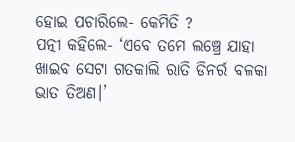ହୋଇ ପଚାରିଲେ- କେମିତି ?
ପତ୍ନୀ କହିଲେ- ‘ଏବେ ତମେ ଲଞ୍ଚ୍ରେ ଯାହା ଖାଇବ ସେଟା ଗତକାଲି ରାତି ଡିନର୍ର ବଳକା ଭାତ ତିଅଣ।’